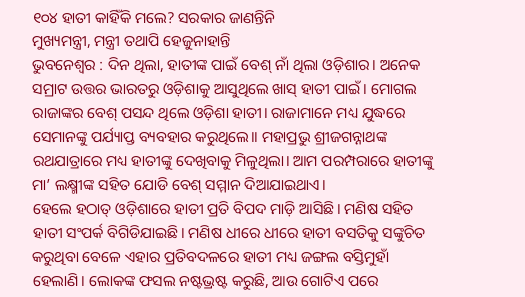୧୦୪ ହାତୀ କାହିଁକି ମଲେ? ସରକାର ଜାଣନ୍ତିନି
ମୁଖ୍ୟମନ୍ତ୍ରୀ, ମନ୍ତ୍ରୀ ତଥାପି ହେଜୁନାହାନ୍ତି
ଭୁବନେଶ୍ୱର : ଦିନ ଥିଲା, ହାତୀଙ୍କ ପାଇଁ ବେଶ୍ ନାଁ ଥିଲା ଓଡ଼ିଶାର। ଅନେକ ସମ୍ରାଟ ଉତ୍ତର ଭାରତରୁ ଓଡ଼ିଶାକୁ ଆସୁଥିଲେ ଖାସ୍ ହାତୀ ପାଇଁ। ମୋଗଲ ରାଜାଙ୍କର ବେଶ୍ ପସନ୍ଦ ଥିଲେ ଓଡ଼ିଶା ହାତୀ। ରାଜାମାନେ ମଧ୍ୟ ଯୁଦ୍ଧରେ ସେମାନଙ୍କୁ ପର୍ଯ୍ୟାପ୍ତ ବ୍ୟବହାର କରୁଥିଲେ।। ମହାପ୍ରଭୁ ଶ୍ରୀଜଗନ୍ନାଥଙ୍କ ରଥଯାତ୍ରାରେ ମଧ୍ୟ ହାତୀଙ୍କୁ ଦେଖିବାକୁ ମିଳୁଥିଲା। ଆମ ପରମ୍ପରାରେ ହାତୀଙ୍କୁ ମା’ ଲକ୍ଷ୍ମୀଙ୍କ ସହିତ ଯୋଡି ବେଶ୍ ସମ୍ମାନ ଦିଆଯାଇଥାଏ।
ହେଲେ ହଠାତ୍ ଓଡ଼ିଶାରେ ହାତୀ ପ୍ରତି ବିପଦ ମାଡ଼ି ଆସିଛି। ମଣିଷ ସହିତ ହାତୀ ସଂପର୍କ ବିଗିଡିଯାଇଛି। ମଣିଷ ଧୀରେ ଧୀରେ ହାତୀ ବସତିକୁ ସଙ୍କୁଚିତ କରୁଥିବା ବେଳେ ଏହାର ପ୍ରତିବଦଳରେ ହାତୀ ମଧ୍ୟ ଜଙ୍ଗଲ ବସ୍ତିମୁହାଁ ହେଲାଣି। ଲୋକଙ୍କ ଫସଲ ନଷ୍ଟଭ୍ରଷ୍ଟ କରୁଛି, ଆଉ ଗୋଟିଏ ପରେ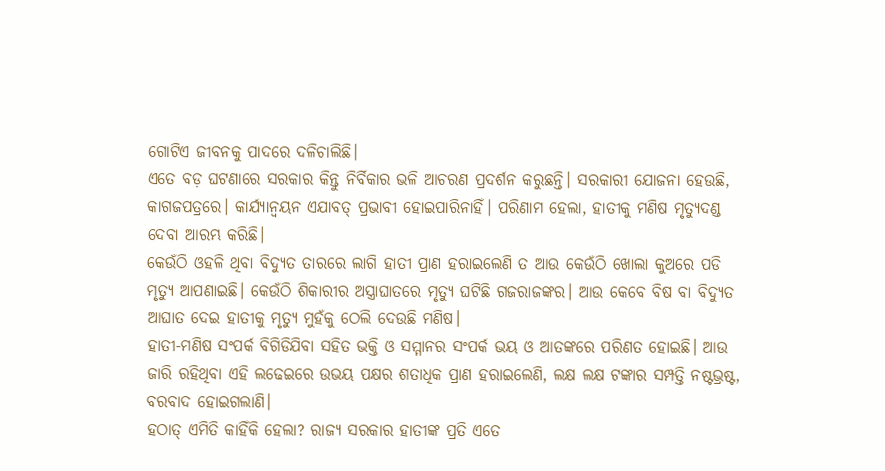ଗୋଟିଏ ଜୀବନକୁ ପାଦରେ ଦଳିଚାଲିଛି।
ଏତେ ବଡ଼ ଘଟଣାରେ ସରକାର କିନ୍ତୁ ନିର୍ବିକାର ଭଳି ଆଚରଣ ପ୍ରଦର୍ଶନ କରୁଛନ୍ତି। ସରକାରୀ ଯୋଜନା ହେଉଛି, କାଗଜପତ୍ରରେ। କାର୍ଯ୍ୟାନ୍ଵୟନ ଏଯାବତ୍ ପ୍ରଭାବୀ ହୋଇପାରିନାହିଁ। ପରିଣାମ ହେଲା, ହାତୀକୁ ମଣିଷ ମୃତ୍ୟୁଦଣ୍ଡ ଦେବା ଆରମ୍ଭ କରିଛି।
କେଉଁଠି ଓହଳି ଥିବା ବିଦ୍ୟୁତ ତାରରେ ଲାଗି ହାତୀ ପ୍ରାଣ ହରାଇଲେଣି ତ ଆଉ କେଉଁଠି ଖୋଲା କୁଅରେ ପଡି ମୃତ୍ୟୁ ଆପଣାଇଛି। କେଉଁଠି ଶିକାରୀର ଅସ୍ତ୍ରାଘାତରେ ମୃତ୍ୟୁ ଘଟିଛି ଗଜରାଜଙ୍କର। ଆଉ କେବେ ବିଷ ବା ବିଦ୍ୟୁତ ଆଘାତ ଦେଇ ହାତୀକୁ ମୃତ୍ୟୁ ମୁହଁକୁ ଠେଲି ଦେଉଛି ମଣିଷ।
ହାତୀ-ମଣିଷ ସଂପର୍କ ବିଗିଡିଯିବା ସହିତ ଭକ୍ତି ଓ ସମ୍ମାନର ସଂପର୍କ ଭୟ ଓ ଆତଙ୍କରେ ପରିଣତ ହୋଇଛି। ଆଉ ଜାରି ରହିଥିବା ଏହି ଲଢେଇରେ ଉଭୟ ପକ୍ଷର ଶତାଧିକ ପ୍ରାଣ ହରାଇଲେଣି, ଲକ୍ଷ ଲକ୍ଷ ଟଙ୍କାର ସମ୍ପତ୍ତି ନଷ୍ଟଭ୍ରଷ୍ଟ, ବରବାଦ ହୋଇଗଲାଣି।
ହଠାତ୍ ଏମିତି କାହିଁକି ହେଲା? ରାଜ୍ୟ ସରକାର ହାତୀଙ୍କ ପ୍ରତି ଏତେ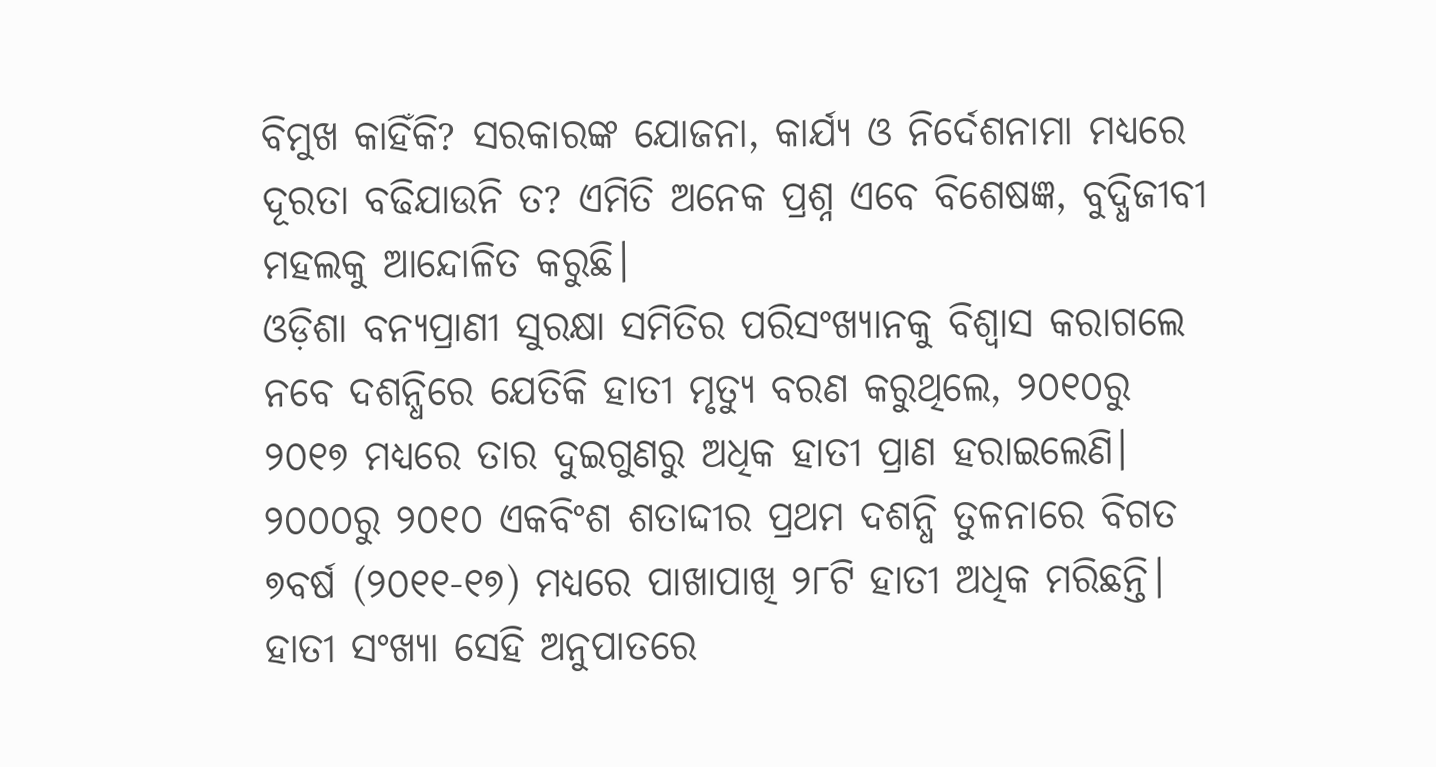ବିମୁଖ କାହିଁକି? ସରକାରଙ୍କ ଯୋଜନା, କାର୍ଯ୍ୟ ଓ ନିର୍ଦେଶନାମା ମଧ୍ୟରେ ଦୂରତା ବଢିଯାଉନି ତ? ଏମିତି ଅନେକ ପ୍ରଶ୍ନ ଏବେ ବିଶେଷଜ୍ଞ, ବୁଦ୍ଧିଜୀବୀ ମହଲକୁ ଆନ୍ଦୋଳିତ କରୁଛି।
ଓଡ଼ିଶା ବନ୍ୟପ୍ରାଣୀ ସୁରକ୍ଷା ସମିତିର ପରିସଂଖ୍ୟାନକୁ ବିଶ୍ୱାସ କରାଗଲେ ନବେ ଦଶନ୍ଧିରେ ଯେତିକି ହାତୀ ମୃତ୍ୟୁ ବରଣ କରୁଥିଲେ, ୨୦୧୦ରୁ ୨୦୧୭ ମଧ୍ୟରେ ତାର ଦୁଇଗୁଣରୁ ଅଧିକ ହାତୀ ପ୍ରାଣ ହରାଇଲେଣି। ୨୦୦୦ରୁ ୨୦୧୦ ଏକବିଂଶ ଶତାଦ୍ଦୀର ପ୍ରଥମ ଦଶନ୍ଧି ତୁଳନାରେ ବିଗତ ୭ବର୍ଷ (୨୦୧୧-୧୭) ମଧ୍ୟରେ ପାଖାପାଖି ୨୮ଟି ହାତୀ ଅଧିକ ମରିଛନ୍ତି।
ହାତୀ ସଂଖ୍ୟା ସେହି ଅନୁପାତରେ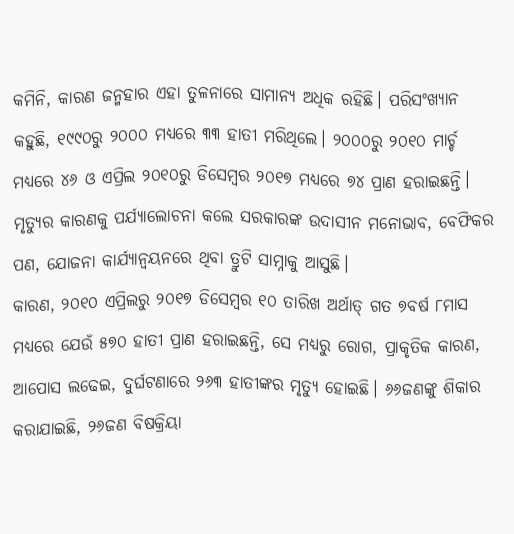କମିନି, କାରଣ ଜନ୍ମହାର ଏହା ତୁଳନାରେ ସାମାନ୍ୟ ଅଧିକ ରହିଛି। ପରିସଂଖ୍ୟାନ କହୁଛି, ୧୯୯୦ରୁ ୨୦୦୦ ମଧ୍ୟରେ ୩୩ ହାତୀ ମରିଥିଲେ। ୨୦୦୦ରୁ ୨୦୧୦ ମାର୍ଚ୍ଚ ମଧ୍ୟରେ ୪୬ ଓ ଏପ୍ରିଲ ୨୦୧୦ରୁ ଡିସେମ୍ବର ୨୦୧୭ ମଧ୍ୟରେ ୭୪ ପ୍ରାଣ ହରାଇଛନ୍ତି। ମୃତ୍ୟୁର କାରଣକୁ ପର୍ଯ୍ୟାଲୋଚନା କଲେ ସରକାରଙ୍କ ଉଦାସୀନ ମନୋଭାବ, ବେଫିକର ପଣ, ଯୋଜନା କାର୍ଯ୍ୟାନ୍ଵୟନରେ ଥିବା ତ୍ରୁଟି ସାମ୍ନାକୁ ଆସୁଛି।
କାରଣ, ୨୦୧୦ ଏପ୍ରିଲରୁ ୨୦୧୭ ଡିସେମ୍ବର ୧୦ ତାରିଖ ଅର୍ଥାତ୍ ଗତ ୭ବର୍ଷ ୮ମାସ ମଧ୍ୟରେ ଯେଉଁ ୫୭୦ ହାତୀ ପ୍ରାଣ ହରାଇଛନ୍ତି, ସେ ମଧ୍ୟରୁ ରୋଗ, ପ୍ରାକୃତିକ କାରଣ, ଆପୋସ ଲଢେଇ, ଦୁର୍ଘଟଣାରେ ୨୬୩ ହାତୀଙ୍କର ମୃତ୍ୟୁ ହୋଇଛି। ୬୬ଜଣଙ୍କୁ ଶିକାର କରାଯାଇଛି, ୨୬ଜଣ ବିଷକ୍ରିୟା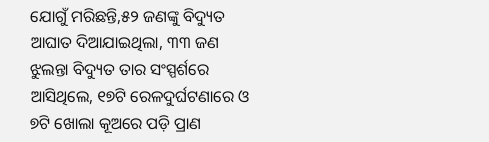ଯୋଗୁଁ ମରିଛନ୍ତି,୫୨ ଜଣଙ୍କୁ ବିଦ୍ୟୁତ ଆଘାତ ଦିଆଯାଇଥିଲା, ୩୩ ଜଣ ଝୁଲନ୍ତା ବିଦ୍ୟୁତ ତାର ସଂସ୍ପର୍ଶରେ ଆସିଥିଲେ, ୧୭ଟି ରେଳଦୁର୍ଘଟଣାରେ ଓ ୭ଟି ଖୋଲା କୂଅରେ ପଡ଼ି ପ୍ରାଣ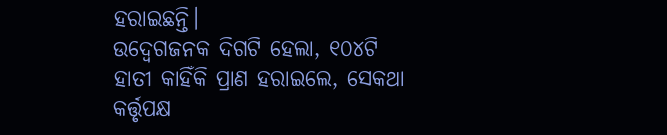ହରାଇଛନ୍ତି।
ଉଦ୍ବେଗଜନକ ଦିଗଟି ହେଲା, ୧୦୪ଟି ହାତୀ କାହିଁକି ପ୍ରାଣ ହରାଇଲେ, ସେକଥା କର୍ତ୍ତୃପକ୍ଷ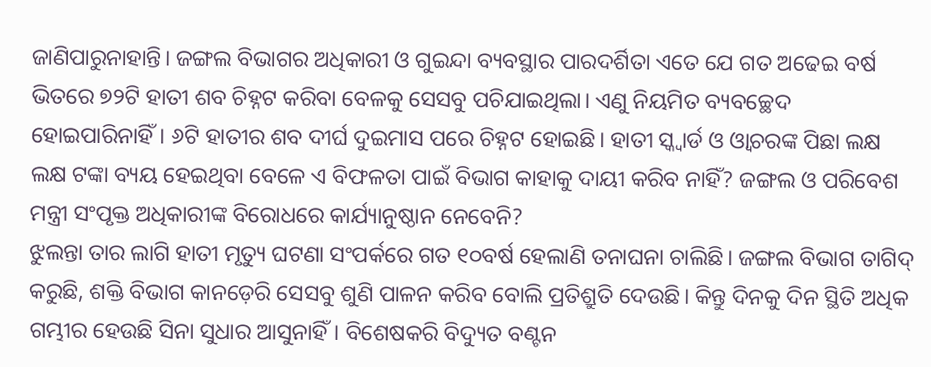ଜାଣିପାରୁନାହାନ୍ତି। ଜଙ୍ଗଲ ବିଭାଗର ଅଧିକାରୀ ଓ ଗୁଇନ୍ଦା ବ୍ୟବସ୍ଥାର ପାରଦର୍ଶିତା ଏତେ ଯେ ଗତ ଅଢେଇ ବର୍ଷ ଭିତରେ ୭୨ଟି ହାତୀ ଶବ ଚିହ୍ନଟ କରିବା ବେଳକୁ ସେସବୁ ପଚିଯାଇଥିଲା। ଏଣୁ ନିୟମିତ ବ୍ୟବଚ୍ଛେଦ ହୋଇପାରିନାହିଁ। ୬ଟି ହାତୀର ଶବ ଦୀର୍ଘ ଦୁଇମାସ ପରେ ଚିହ୍ନଟ ହୋଇଛି। ହାତୀ ସ୍କ୍ଵାର୍ଡ ଓ ଓ୍ଵାଚରଙ୍କ ପିଛା ଲକ୍ଷ ଲକ୍ଷ ଟଙ୍କା ବ୍ୟୟ ହେଇଥିବା ବେଳେ ଏ ବିଫଳତା ପାଇଁ ବିଭାଗ କାହାକୁ ଦାୟୀ କରିବ ନାହିଁ? ଜଙ୍ଗଲ ଓ ପରିବେଶ ମନ୍ତ୍ରୀ ସଂପୃକ୍ତ ଅଧିକାରୀଙ୍କ ବିରୋଧରେ କାର୍ଯ୍ୟାନୁଷ୍ଠାନ ନେବେନି?
ଝୁଲନ୍ତା ତାର ଲାଗି ହାତୀ ମୃତ୍ୟୁ ଘଟଣା ସଂପର୍କରେ ଗତ ୧୦ବର୍ଷ ହେଲାଣି ତନାଘନା ଚାଲିଛି। ଜଙ୍ଗଲ ବିଭାଗ ତାଗିଦ୍ କରୁଛି, ଶକ୍ତି ବିଭାଗ କାନଡ଼େରି ସେସବୁ ଶୁଣି ପାଳନ କରିବ ବୋଲି ପ୍ରତିଶ୍ରୁତି ଦେଉଛି। କିନ୍ତୁ ଦିନକୁ ଦିନ ସ୍ଥିତି ଅଧିକ ଗମ୍ଭୀର ହେଉଛି ସିନା ସୁଧାର ଆସୁନାହିଁ। ବିଶେଷକରି ବିଦ୍ୟୁତ ବଣ୍ଟନ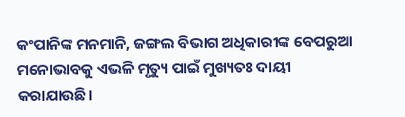କଂପାନିଙ୍କ ମନମାନି, ଜଙ୍ଗଲ ବିଭାଗ ଅଧିକାରୀଙ୍କ ବେପରୁଆ ମନୋଭାବକୁ ଏଭଳି ମୃତ୍ୟୁ ପାଇଁ ମୁଖ୍ୟତଃ ଦାୟୀ କରାଯାଉଛି।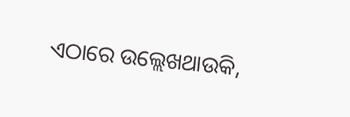ଏଠାରେ ଉଲ୍ଲେଖଥାଉକି,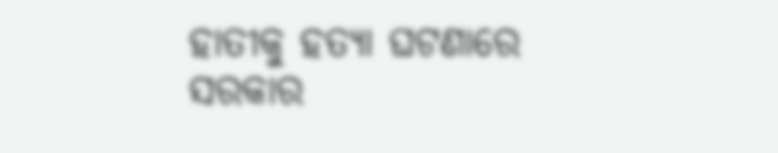ହାତୀକୁ ହତ୍ୟା ଘଟଣାରେ ସରକାର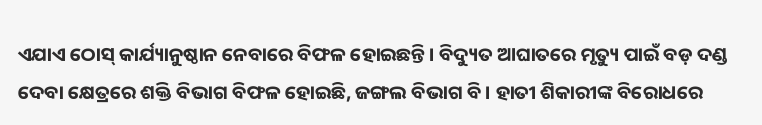ଏଯାଏ ଠୋସ୍ କାର୍ଯ୍ୟାନୁଷ୍ଠାନ ନେବାରେ ବିଫଳ ହୋଇଛନ୍ତି। ବିଦ୍ୟୁତ ଆଘାତରେ ମୃତ୍ୟୁ ପାଇଁ ବଡ଼ ଦଣ୍ଡ ଦେବା କ୍ଷେତ୍ରରେ ଶକ୍ତି ବିଭାଗ ବିଫଳ ହୋଇଛି, ଜଙ୍ଗଲ ବିଭାଗ ବି। ହାତୀ ଶିକାରୀଙ୍କ ବିରୋଧରେ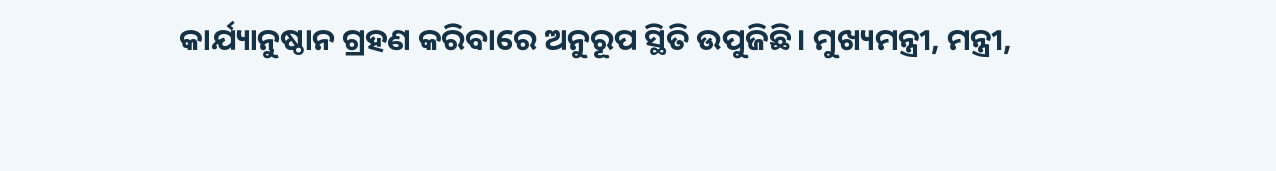କାର୍ଯ୍ୟାନୁଷ୍ଠାନ ଗ୍ରହଣ କରିବାରେ ଅନୁରୂପ ସ୍ଥିତି ଉପୁଜିଛି। ମୁଖ୍ୟମନ୍ତ୍ରୀ, ମନ୍ତ୍ରୀ,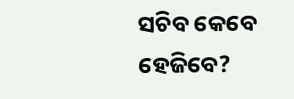ସଚିବ କେବେ ହେଜିବେ?